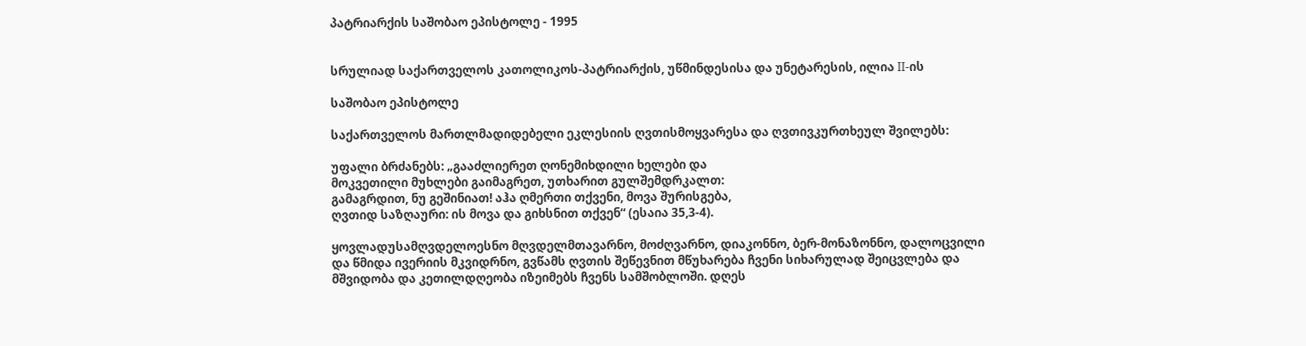პატრიარქის საშობაო ეპისტოლე - 1995


სრულიად საქართველოს კათოლიკოს-პატრიარქის, უწმინდესისა და უნეტარესის, ილია II-ის

საშობაო ეპისტოლე

საქართველოს მართლმადიდებელი ეკლესიის ღვთისმოყვარესა და ღვთივკურთხეულ შვილებს:

უფალი ბრძანებს: „გააძლიერეთ ღონემიხდილი ხელები და
მოკვეთილი მუხლები გაიმაგრეთ, უთხარით გულშემდრკალთ:
გამაგრდით, ნუ გეშინიათ! აჰა ღმერთი თქვენი, მოვა შურისგება,
ღვთიდ საზღაური: ის მოვა და გიხსნით თქვენ“ (ესაია 35,3-4).

ყოვლადუსამღვდელოესნო მღვდელმთავარნო, მოძღვარნო, დიაკონნო, ბერ-მონაზონნო, დალოცვილი და წმიდა ივერიის მკვიდრნო, გვწამს ღვთის შეწევნით მწუხარება ჩვენი სიხარულად შეიცვლება და მშვიდობა და კეთილდღეობა იზეიმებს ჩვენს სამშობლოში. დღეს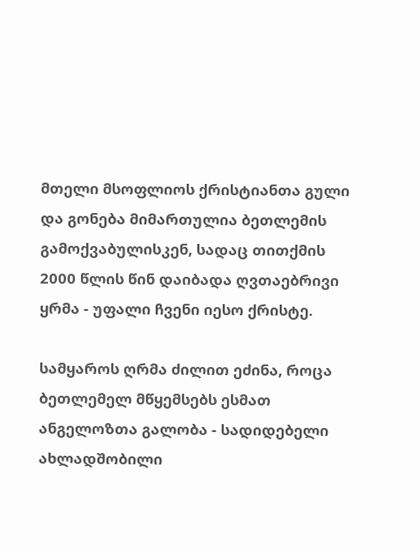მთელი მსოფლიოს ქრისტიანთა გული და გონება მიმართულია ბეთლემის გამოქვაბულისკენ, სადაც თითქმის 2000 წლის წინ დაიბადა ღვთაებრივი ყრმა - უფალი ჩვენი იესო ქრისტე.

სამყაროს ღრმა ძილით ეძინა, როცა ბეთლემელ მწყემსებს ესმათ ანგელოზთა გალობა - სადიდებელი ახლადშობილი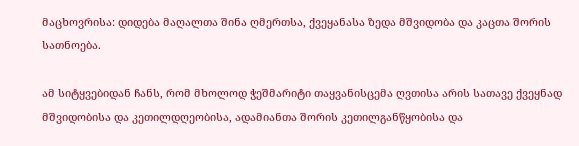მაცხოვრისა: დიდება მაღალთა შინა ღმერთსა, ქვეყანასა ზედა მშვიდობა და კაცთა შორის სათნოება.

ამ სიტყვებიდან ჩანს, რომ მხოლოდ ჭეშმარიტი თაყვანისცემა ღვთისა არის სათავე ქვეყნად მშვიდობისა და კეთილდღეობისა, ადამიანთა შორის კეთილგანწყობისა და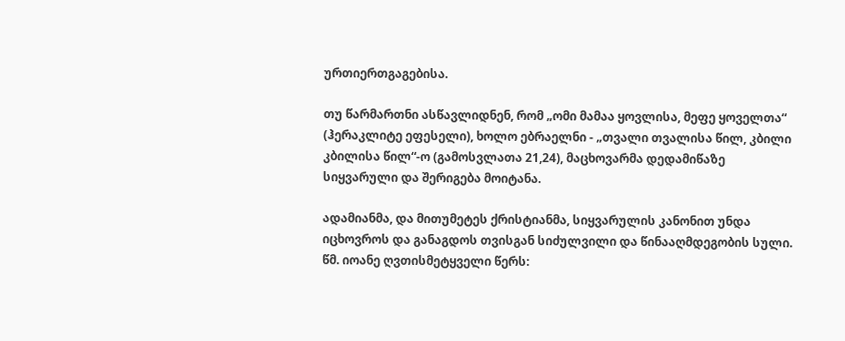ურთიერთგაგებისა.

თუ წარმართნი ასწავლიდნენ, რომ „ომი მამაა ყოვლისა, მეფე ყოველთა“ (ჰერაკლიტე ეფესელი), ხოლო ებრაელნი - „თვალი თვალისა წილ, კბილი კბილისა წილ“-ო (გამოსვლათა 21,24), მაცხოვარმა დედამიწაზე სიყვარული და შერიგება მოიტანა.

ადამიანმა, და მითუმეტეს ქრისტიანმა, სიყვარულის კანონით უნდა იცხოვროს და განაგდოს თვისგან სიძულვილი და წინააღმდეგობის სული. წმ. იოანე ღვთისმეტყველი წერს: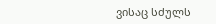ვისაც სძულს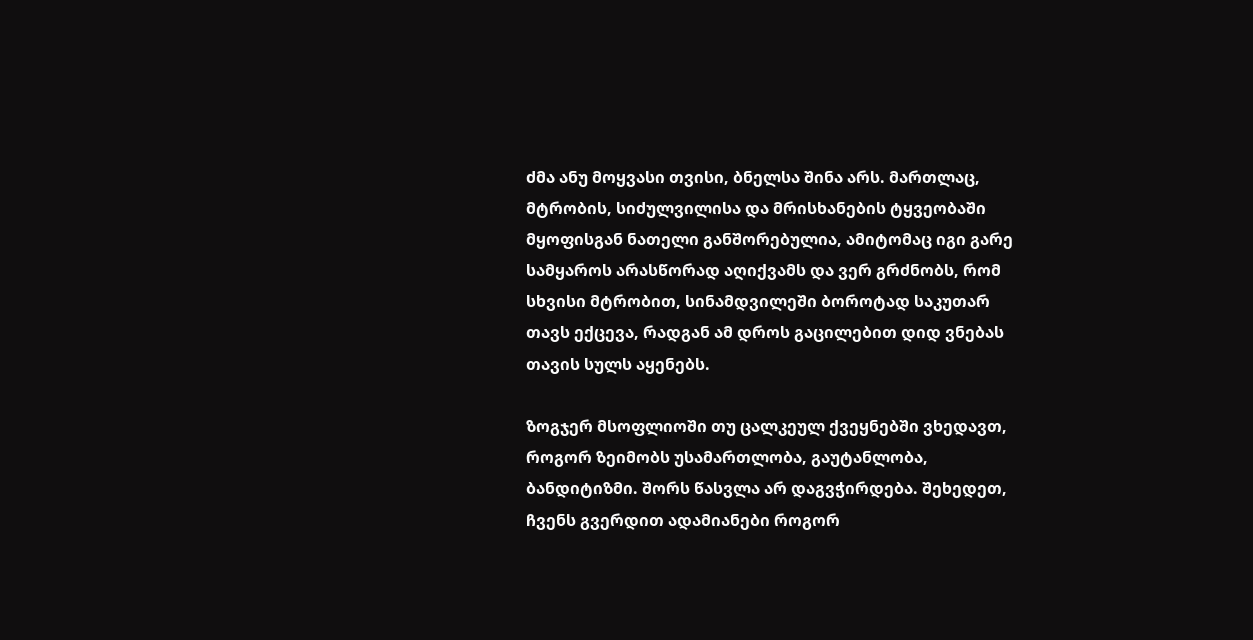ძმა ანუ მოყვასი თვისი, ბნელსა შინა არს. მართლაც, მტრობის, სიძულვილისა და მრისხანების ტყვეობაში მყოფისგან ნათელი განშორებულია, ამიტომაც იგი გარე სამყაროს არასწორად აღიქვამს და ვერ გრძნობს, რომ სხვისი მტრობით, სინამდვილეში ბოროტად საკუთარ თავს ექცევა, რადგან ამ დროს გაცილებით დიდ ვნებას თავის სულს აყენებს.

ზოგჯერ მსოფლიოში თუ ცალკეულ ქვეყნებში ვხედავთ, როგორ ზეიმობს უსამართლობა, გაუტანლობა, ბანდიტიზმი. შორს წასვლა არ დაგვჭირდება. შეხედეთ, ჩვენს გვერდით ადამიანები როგორ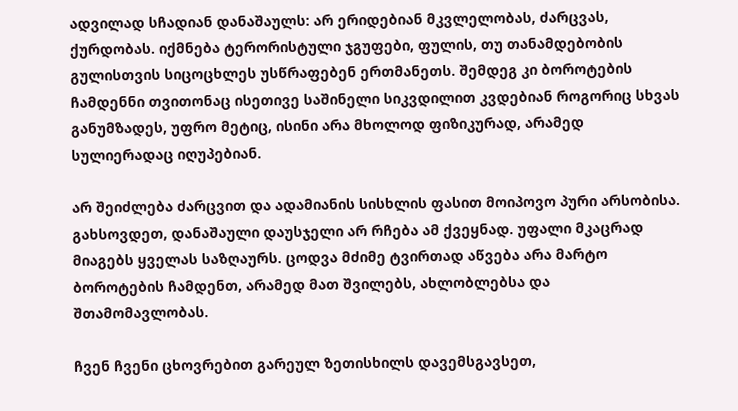ადვილად სჩადიან დანაშაულს: არ ერიდებიან მკვლელობას, ძარცვას, ქურდობას. იქმნება ტერორისტული ჯგუფები, ფულის, თუ თანამდებობის გულისთვის სიცოცხლეს უსწრაფებენ ერთმანეთს. შემდეგ კი ბოროტების ჩამდენნი თვითონაც ისეთივე საშინელი სიკვდილით კვდებიან როგორიც სხვას განუმზადეს, უფრო მეტიც, ისინი არა მხოლოდ ფიზიკურად, არამედ სულიერადაც იღუპებიან.

არ შეიძლება ძარცვით და ადამიანის სისხლის ფასით მოიპოვო პური არსობისა. გახსოვდეთ, დანაშაული დაუსჯელი არ რჩება ამ ქვეყნად. უფალი მკაცრად მიაგებს ყველას საზღაურს. ცოდვა მძიმე ტვირთად აწვება არა მარტო ბოროტების ჩამდენთ, არამედ მათ შვილებს, ახლობლებსა და შთამომავლობას.

ჩვენ ჩვენი ცხოვრებით გარეულ ზეთისხილს დავემსგავსეთ,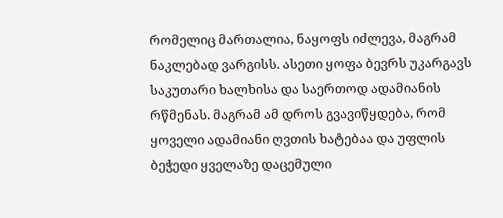რომელიც მართალია, ნაყოფს იძლევა, მაგრამ ნაკლებად ვარგისს. ასეთი ყოფა ბევრს უკარგავს საკუთარი ხალხისა და საერთოდ ადამიანის რწმენას. მაგრამ ამ დროს გვავიწყდება, რომ ყოველი ადამიანი ღვთის ხატებაა და უფლის ბეჭედი ყველაზე დაცემული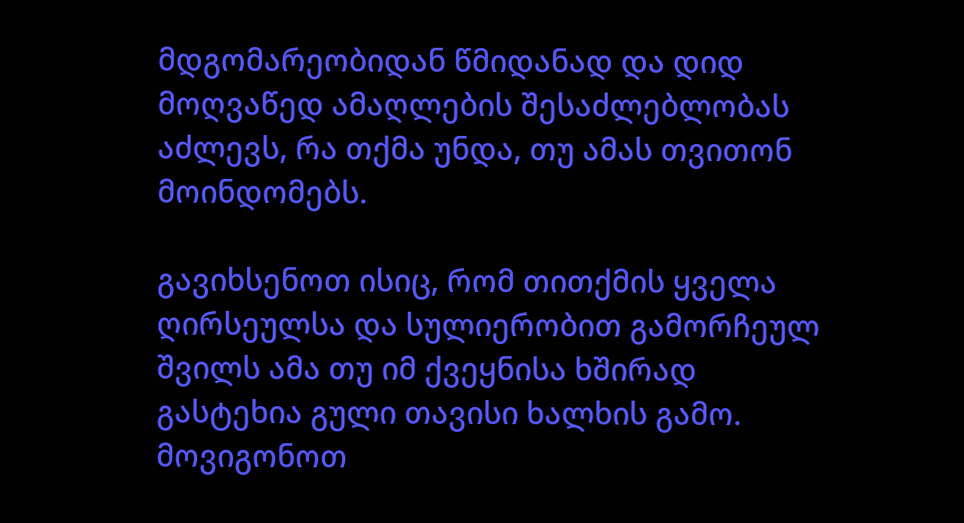მდგომარეობიდან წმიდანად და დიდ მოღვაწედ ამაღლების შესაძლებლობას აძლევს, რა თქმა უნდა, თუ ამას თვითონ მოინდომებს.

გავიხსენოთ ისიც, რომ თითქმის ყველა ღირსეულსა და სულიერობით გამორჩეულ შვილს ამა თუ იმ ქვეყნისა ხშირად გასტეხია გული თავისი ხალხის გამო. მოვიგონოთ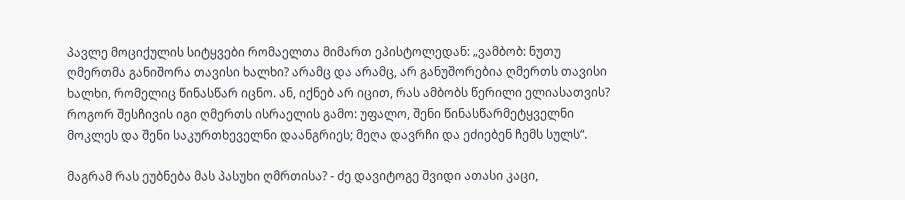პავლე მოციქულის სიტყვები რომაელთა მიმართ ეპისტოლედან: „ვამბობ: ნუთუ ღმერთმა განიშორა თავისი ხალხი? არამც და არამც, არ განუშორებია ღმერთს თავისი ხალხი, რომელიც წინასწარ იცნო. ან, იქნებ არ იცით, რას ამბობს წერილი ელიასათვის? როგორ შესჩივის იგი ღმერთს ისრაელის გამო: უფალო, შენი წინასწარმეტყველნი მოკლეს და შენი საკურთხეველნი დაანგრიეს; მეღა დავრჩი და ეძიებენ ჩემს სულს“.

მაგრამ რას ეუბნება მას პასუხი ღმრთისა? - ძე დავიტოგე შვიდი ათასი კაცი,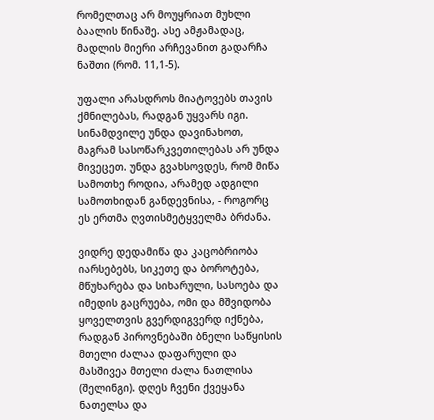რომელთაც არ მოუყრიათ მუხლი ბაალის წინაშე. ასე ამჟამადაც, მადლის მიერი არჩევანით გადარჩა ნაშთი (რომ. 11,1-5).

უფალი არასდროს მიატოვებს თავის ქმნილებას, რადგან უყვარს იგი. სინამდვილე უნდა დავინახოთ, მაგრამ სასოწარკვეთილებას არ უნდა მივეცეთ. უნდა გვახსოვდეს, რომ მიწა სამოთხე როდია, არამედ ადგილი სამოთხიდან განდევნისა, - როგორც ეს ერთმა ღვთისმეტყველმა ბრძანა.

ვიდრე დედამიწა და კაცობრიობა იარსებებს, სიკეთე და ბოროტება, მწუხარება და სიხარული, სასოება და იმედის გაცრუება, ომი და მშვიდობა ყოველთვის გვერდიგვერდ იქნება, რადგან პიროვნებაში ბნელი საწყისის მთელი ძალაა დაფარული და მასშივეა მთელი ძალა ნათლისა (შელინგი). დღეს ჩვენი ქვეყანა ნათელსა და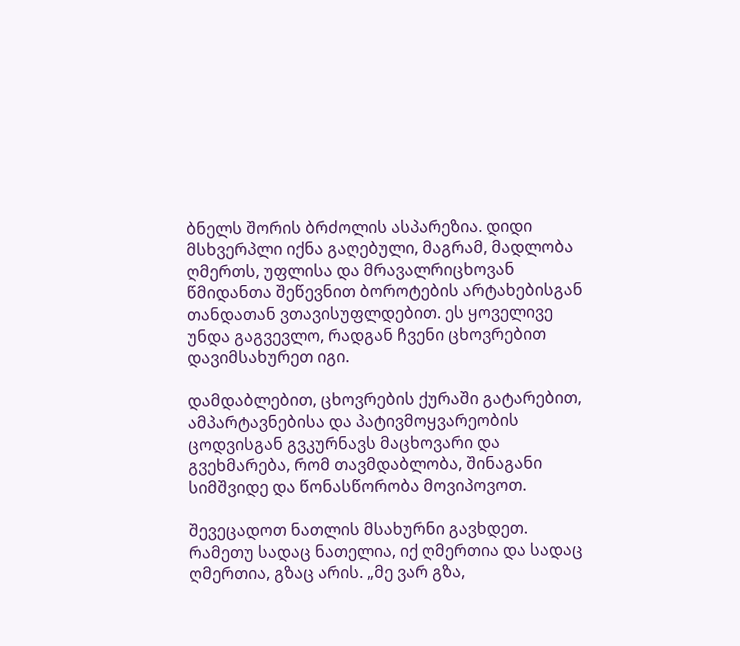ბნელს შორის ბრძოლის ასპარეზია. დიდი მსხვერპლი იქნა გაღებული, მაგრამ, მადლობა ღმერთს, უფლისა და მრავალრიცხოვან წმიდანთა შეწევნით ბოროტების არტახებისგან თანდათან ვთავისუფლდებით. ეს ყოველივე უნდა გაგვევლო, რადგან ჩვენი ცხოვრებით დავიმსახურეთ იგი.

დამდაბლებით, ცხოვრების ქურაში გატარებით, ამპარტავნებისა და პატივმოყვარეობის ცოდვისგან გვკურნავს მაცხოვარი და გვეხმარება, რომ თავმდაბლობა, შინაგანი სიმშვიდე და წონასწორობა მოვიპოვოთ.

შევეცადოთ ნათლის მსახურნი გავხდეთ. რამეთუ სადაც ნათელია, იქ ღმერთია და სადაც ღმერთია, გზაც არის. „მე ვარ გზა,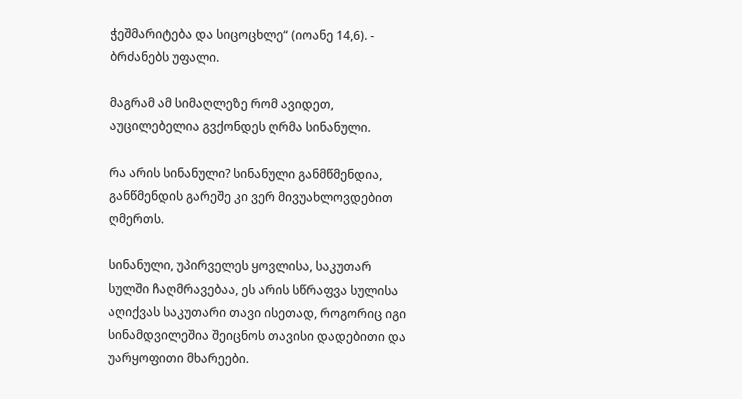ჭეშმარიტება და სიცოცხლე“ (იოანე 14,6). - ბრძანებს უფალი.

მაგრამ ამ სიმაღლეზე რომ ავიდეთ, აუცილებელია გვქონდეს ღრმა სინანული.

რა არის სინანული? სინანული განმწმენდია, განწმენდის გარეშე კი ვერ მივუახლოვდებით ღმერთს.

სინანული, უპირველეს ყოვლისა, საკუთარ სულში ჩაღმრავებაა, ეს არის სწრაფვა სულისა აღიქვას საკუთარი თავი ისეთად, როგორიც იგი სინამდვილეშია შეიცნოს თავისი დადებითი და უარყოფითი მხარეები.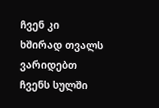ჩვენ კი ხშირად თვალს ვარიდებთ ჩვენს სულში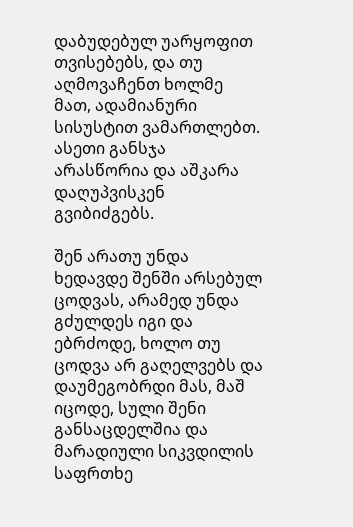დაბუდებულ უარყოფით თვისებებს, და თუ აღმოვაჩენთ ხოლმე მათ, ადამიანური სისუსტით ვამართლებთ. ასეთი განსჯა არასწორია და აშკარა დაღუპვისკენ გვიბიძგებს.

შენ არათუ უნდა ხედავდე შენში არსებულ ცოდვას, არამედ უნდა გძულდეს იგი და ებრძოდე, ხოლო თუ ცოდვა არ გაღელვებს და დაუმეგობრდი მას, მაშ იცოდე, სული შენი განსაცდელშია და მარადიული სიკვდილის საფრთხე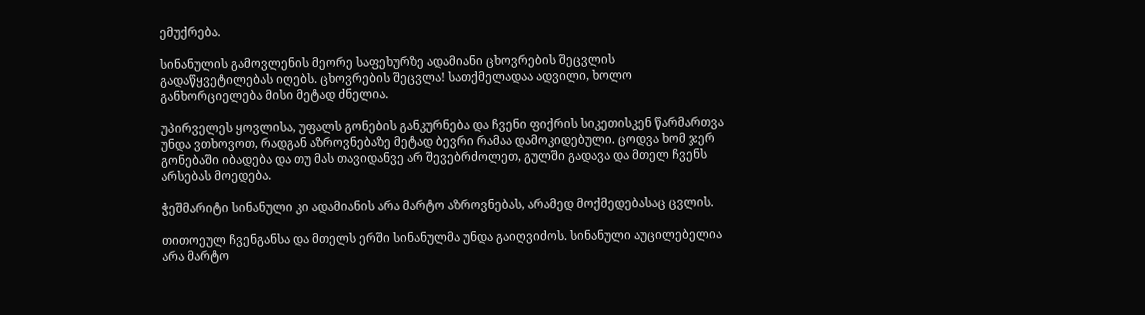ემუქრება.

სინანულის გამოვლენის მეორე საფეხურზე ადამიანი ცხოვრების შეცვლის გადაწყვეტილებას იღებს. ცხოვრების შეცვლა! სათქმელადაა ადვილი, ხოლო განხორციელება მისი მეტად ძნელია.

უპირველეს ყოვლისა, უფალს გონების განკურნება და ჩვენი ფიქრის სიკეთისკენ წარმართვა უნდა ვთხოვოთ, რადგან აზროვნებაზე მეტად ბევრი რამაა დამოკიდებული. ცოდვა ხომ ჯერ გონებაში იბადება და თუ მას თავიდანვე არ შევებრძოლეთ, გულში გადავა და მთელ ჩვენს არსებას მოედება.

ჭეშმარიტი სინანული კი ადამიანის არა მარტო აზროვნებას, არამედ მოქმედებასაც ცვლის.

თითოეულ ჩვენგანსა და მთელს ერში სინანულმა უნდა გაიღვიძოს. სინანული აუცილებელია არა მარტო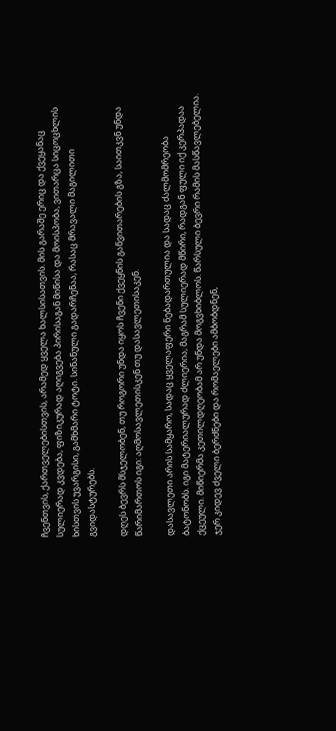ჩვენთვის, ქართველებისთვის, არამედ ყველა ხალსისათვის. მის გარაშე ერიც და ქვეყანაც სულიერად კვდება, ფიზიკურად აღიგვება პირისაგან მიწისა და მოისპობა, ვითარცა სიცოცხლის ხისთვის უვარგისი, გამხმარი ტოტი. სინანული გადარჩენაა, რასაც მრავალი მაგილითი გვიდასტურებს.

დღეს ბევრს მსჯელობენ, თუ როგორი უნდა იყოს ჩვენი ქვეყნის განვითარების გზა, საითკვნ უნდა წარიმართოს იგი: აღმოსავლეთისკენ თუ დასავლეთისაკენ.

დასავლეთი არის სამყარო, სადაც ყველაფერი ნებადართულია და სადაც ძალმომრეობა ბატონობს. იგი მატერიალურად ძლიერია, მაგრამ სულიერად მწირი, რადგან ფული იქ კერპადაა ქცეული. მიწიერმა კეთილდღეობამ არ უნდა მოგვხიბლოს. წარსული ბევრი რამის მასწავლებელია. ჯერ კიდევ ძველი ბერძნები და რომაელები ამბობდნენ,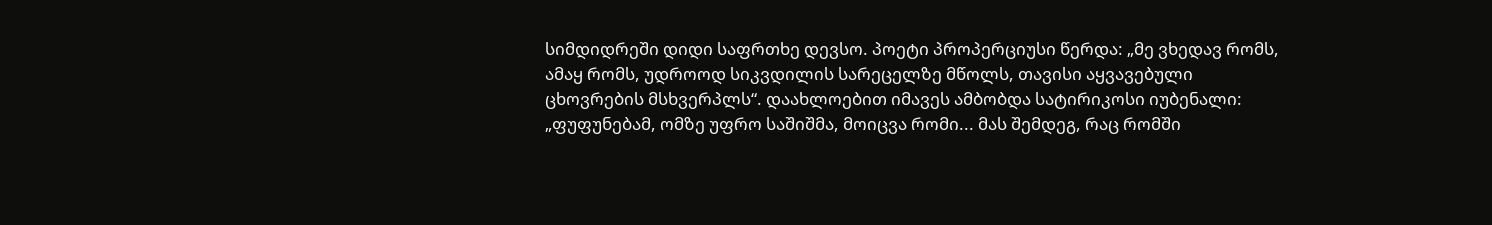სიმდიდრეში დიდი საფრთხე დევსო. პოეტი პროპერციუსი წერდა: „მე ვხედავ რომს, ამაყ რომს, უდროოდ სიკვდილის სარეცელზე მწოლს, თავისი აყვავებული ცხოვრების მსხვერპლს“. დაახლოებით იმავეს ამბობდა სატირიკოსი იუბენალი: „ფუფუნებამ, ომზე უფრო საშიშმა, მოიცვა რომი... მას შემდეგ, რაც რომში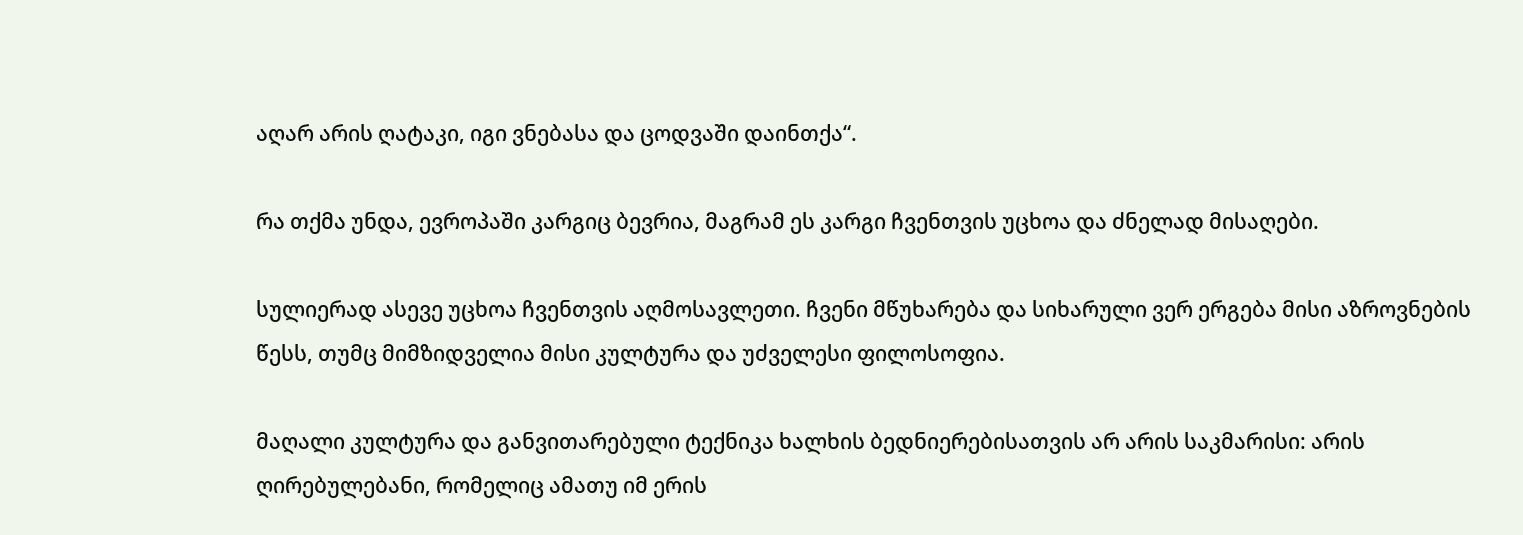აღარ არის ღატაკი, იგი ვნებასა და ცოდვაში დაინთქა“.

რა თქმა უნდა, ევროპაში კარგიც ბევრია, მაგრამ ეს კარგი ჩვენთვის უცხოა და ძნელად მისაღები.

სულიერად ასევე უცხოა ჩვენთვის აღმოსავლეთი. ჩვენი მწუხარება და სიხარული ვერ ერგება მისი აზროვნების წესს, თუმც მიმზიდველია მისი კულტურა და უძველესი ფილოსოფია.

მაღალი კულტურა და განვითარებული ტექნიკა ხალხის ბედნიერებისათვის არ არის საკმარისი: არის ღირებულებანი, რომელიც ამათუ იმ ერის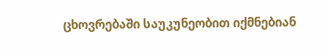ცხოვრებაში საუკუნეობით იქმნებიან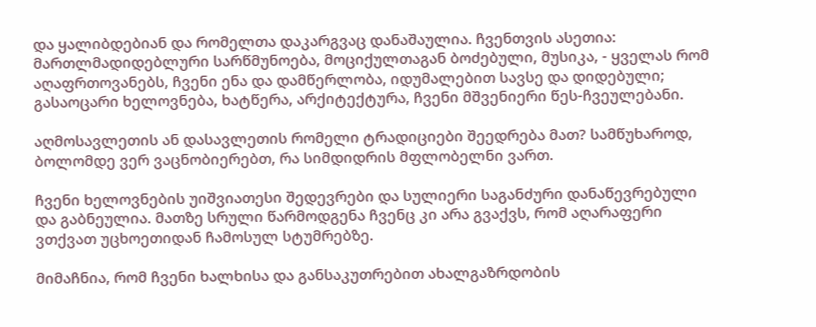და ყალიბდებიან და რომელთა დაკარგვაც დანაშაულია. ჩვენთვის ასეთია: მართლმადიდებლური სარწმუნოება, მოციქულთაგან ბოძებული, მუსიკა, - ყველას რომ აღაფრთოვანებს, ჩვენი ენა და დამწერლობა, იდუმალებით სავსე და დიდებული; გასაოცარი ხელოვნება, ხატწერა, არქიტექტურა, ჩვენი მშვენიერი წეს-ჩვეულებანი.

აღმოსავლეთის ან დასავლეთის რომელი ტრადიციები შეედრება მათ? სამწუხაროდ, ბოლომდე ვერ ვაცნობიერებთ, რა სიმდიდრის მფლობელნი ვართ.

ჩვენი ხელოვნების უიშვიათესი შედევრები და სულიერი საგანძური დანაწევრებული და გაბნეულია. მათზე სრული წარმოდგენა ჩვენც კი არა გვაქვს, რომ აღარაფერი ვთქვათ უცხოეთიდან ჩამოსულ სტუმრებზე.

მიმაჩნია, რომ ჩვენი ხალხისა და განსაკუთრებით ახალგაზრდობის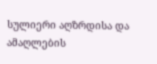სულიერი აღზრდისა და ამაღლების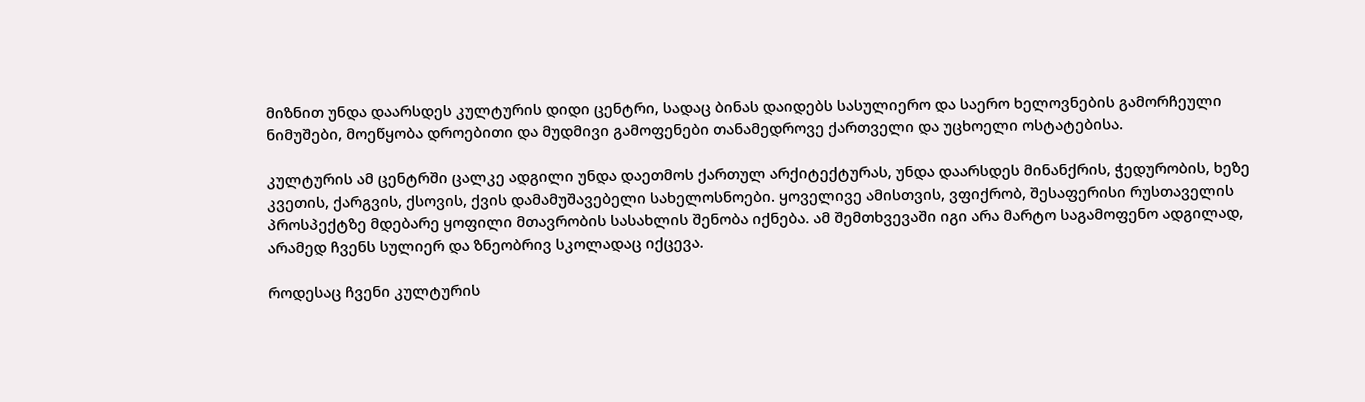მიზნით უნდა დაარსდეს კულტურის დიდი ცენტრი, სადაც ბინას დაიდებს სასულიერო და საერო ხელოვნების გამორჩეული ნიმუშები, მოეწყობა დროებითი და მუდმივი გამოფენები თანამედროვე ქართველი და უცხოელი ოსტატებისა.

კულტურის ამ ცენტრში ცალკე ადგილი უნდა დაეთმოს ქართულ არქიტექტურას, უნდა დაარსდეს მინანქრის, ჭედურობის, ხეზე კვეთის, ქარგვის, ქსოვის, ქვის დამამუშავებელი სახელოსნოები. ყოველივე ამისთვის, ვფიქრობ, შესაფერისი რუსთაველის პროსპექტზე მდებარე ყოფილი მთავრობის სასახლის შენობა იქნება. ამ შემთხვევაში იგი არა მარტო საგამოფენო ადგილად, არამედ ჩვენს სულიერ და ზნეობრივ სკოლადაც იქცევა.

როდესაც ჩვენი კულტურის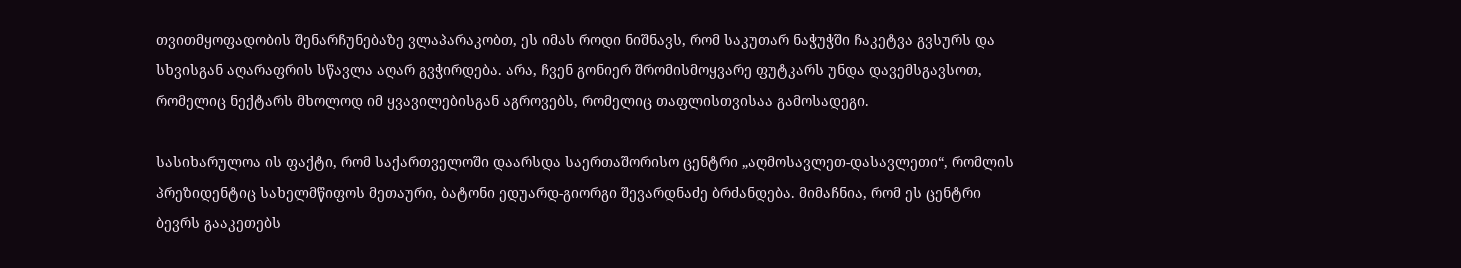თვითმყოფადობის შენარჩუნებაზე ვლაპარაკობთ, ეს იმას როდი ნიშნავს, რომ საკუთარ ნაჭუჭში ჩაკეტვა გვსურს და სხვისგან აღარაფრის სწავლა აღარ გვჭირდება. არა, ჩვენ გონიერ შრომისმოყვარე ფუტკარს უნდა დავემსგავსოთ, რომელიც ნექტარს მხოლოდ იმ ყვავილებისგან აგროვებს, რომელიც თაფლისთვისაა გამოსადეგი.

სასიხარულოა ის ფაქტი, რომ საქართველოში დაარსდა საერთაშორისო ცენტრი „აღმოსავლეთ-დასავლეთი“, რომლის პრეზიდენტიც სახელმწიფოს მეთაური, ბატონი ედუარდ-გიორგი შევარდნაძე ბრძანდება. მიმაჩნია, რომ ეს ცენტრი ბევრს გააკეთებს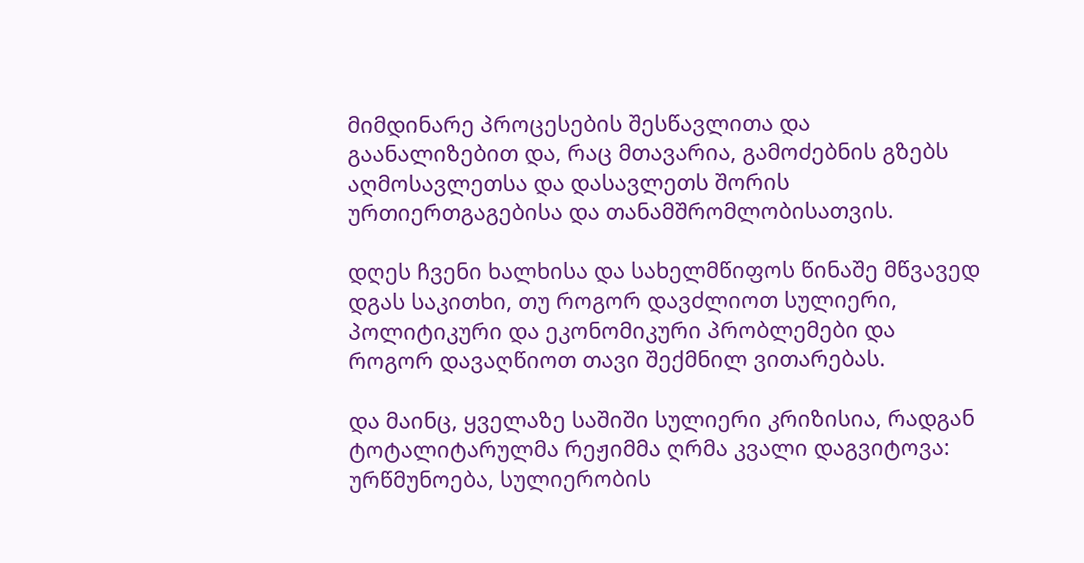მიმდინარე პროცესების შესწავლითა და გაანალიზებით და, რაც მთავარია, გამოძებნის გზებს აღმოსავლეთსა და დასავლეთს შორის ურთიერთგაგებისა და თანამშრომლობისათვის.

დღეს ჩვენი ხალხისა და სახელმწიფოს წინაშე მწვავედ დგას საკითხი, თუ როგორ დავძლიოთ სულიერი, პოლიტიკური და ეკონომიკური პრობლემები და როგორ დავაღწიოთ თავი შექმნილ ვითარებას.

და მაინც, ყველაზე საშიში სულიერი კრიზისია, რადგან ტოტალიტარულმა რეჟიმმა ღრმა კვალი დაგვიტოვა: ურწმუნოება, სულიერობის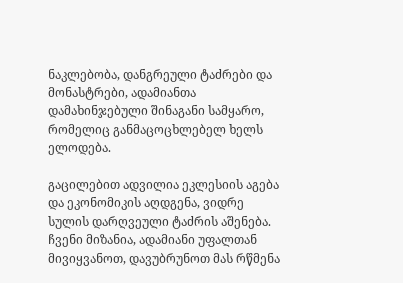ნაკლებობა, დანგრეული ტაძრები და მონასტრები, ადამიანთა დამახინჯებული შინაგანი სამყარო, რომელიც განმაცოცხლებელ ხელს ელოდება.

გაცილებით ადვილია ეკლესიის აგება და ეკონომიკის აღდგენა, ვიდრე სულის დარღვეული ტაძრის აშენება. ჩვენი მიზანია, ადამიანი უფალთან მივიყვანოთ, დავუბრუნოთ მას რწმენა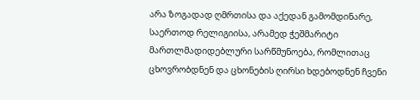არა ზოგადად ღმრთისა და აქედან გამომდინარე, საერთოდ რელიგიისა, არამედ ჭეშმარიტი მართლმადიდებლური სარწმუნოება, რომლითაც ცხოვრობდნენ და ცხონების ღირსი ხდებოდნენ ჩვენი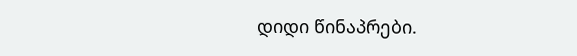დიდი წინაპრები.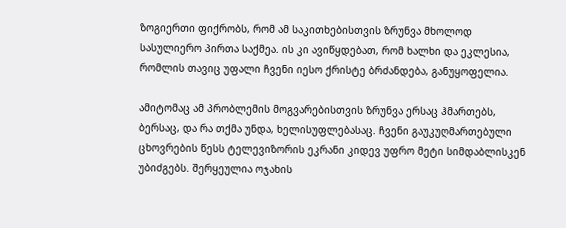ზოგიერთი ფიქრობს, რომ ამ საკითხებისთვის ზრუნვა მხოლოდ სასულიერო პირთა საქმეა. ის კი ავიწყდებათ, რომ ხალხი და ეკლესია, რომლის თავიც უფალი ჩვენი იესო ქრისტე ბრძანდება, განუყოფელია.

ამიტომაც ამ პრობლემის მოგვარებისთვის ზრუნვა ერსაც ჰმართებს, ბერსაც, და რა თქმა უნდა, ხელისუფლებასაც. ჩვენი გაუკუღმართებული ცხოვრების წესს ტელევიზორის ეკრანი კიდევ უფრო მეტი სიმდაბლისკენ უბიძგებს. შერყეულია ოჯახის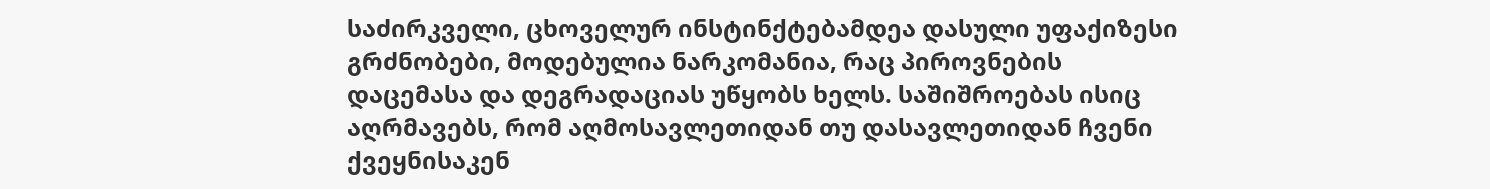საძირკველი, ცხოველურ ინსტინქტებამდეა დასული უფაქიზესი გრძნობები, მოდებულია ნარკომანია, რაც პიროვნების დაცემასა და დეგრადაციას უწყობს ხელს. საშიშროებას ისიც აღრმავებს, რომ აღმოსავლეთიდან თუ დასავლეთიდან ჩვენი ქვეყნისაკენ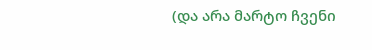(და არა მარტო ჩვენი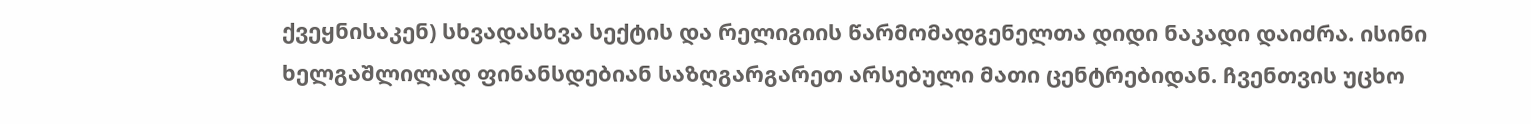ქვეყნისაკენ) სხვადასხვა სექტის და რელიგიის წარმომადგენელთა დიდი ნაკადი დაიძრა. ისინი ხელგაშლილად ფინანსდებიან საზღგარგარეთ არსებული მათი ცენტრებიდან. ჩვენთვის უცხო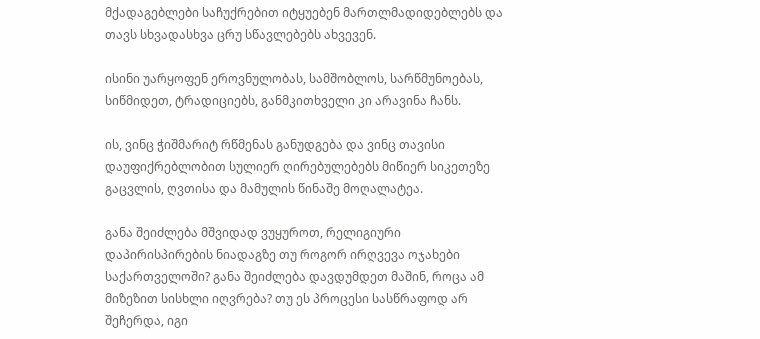მქადაგებლები საჩუქრებით იტყუებენ მართლმადიდებლებს და თავს სხვადასხვა ცრუ სწავლებებს ახვევენ.

ისინი უარყოფენ ეროვნულობას, სამშობლოს, სარწმუნოებას, სიწმიდეთ, ტრადიციებს, განმკითხველი კი არავინა ჩანს.

ის, ვინც ჭიშმარიტ რწმენას განუდგება და ვინც თავისი დაუფიქრებლობით სულიერ ღირებულებებს მიწიერ სიკეთეზე გაცვლის, ღვთისა და მამულის წინაშე მოღალატეა.

განა შეიძლება მშვიდად ვუყუროთ, რელიგიური დაპირისპირების ნიადაგზე თუ როგორ ირღვევა ოჯახები საქართველოში? განა შეიძლება დავდუმდეთ მაშინ, როცა ამ მიზეზით სისხლი იღვრება? თუ ეს პროცესი სასწრაფოდ არ შეჩერდა, იგი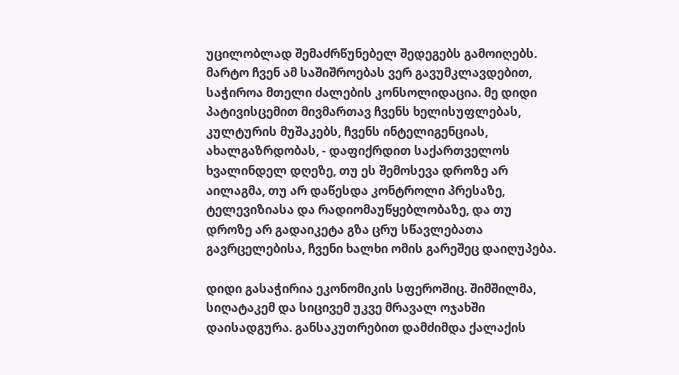უცილობლად შემაძრწუნებელ შედეგებს გამოიღებს. მარტო ჩვენ ამ საშიშროებას ვერ გავუმკლავდებით, საჭიროა მთელი ძალების კონსოლიდაცია. მე დიდი პატივისცემით მივმართავ ჩვენს ხელისუფლებას, კულტურის მუშაკებს, ჩვენს ინტელიგენციას, ახალგაზრდობას, - დაფიქრდით საქართველოს ხვალინდელ დღეზე, თუ ეს შემოსევა დროზე არ აილაგმა, თუ არ დაწესდა კონტროლი პრესაზე, ტელევიზიასა და რადიომაუწყებლობაზე, და თუ დროზე არ გადაიკეტა გზა ცრუ სწავლებათა გავრცელებისა, ჩვენი ხალხი ომის გარეშეც დაიღუპება.

დიდი გასაჭირია ეკონომიკის სფეროშიც. შიმშილმა, სიღატაკემ და სიცივემ უკვე მრავალ ოჯახში დაისადგურა. განსაკუთრებით დამძიმდა ქალაქის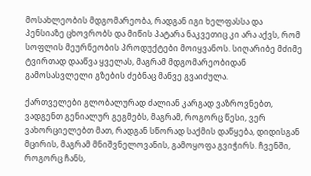მოსახლეობის მდგომარეობა, რადგან იგი ხელფასსა და პენსიაზე ცხოვრობს და მიწის პატარა ნაკვეთიც კი არა აქვს, რომ სოფლის მეურნეობის პროდუქტები მოიყვანოს. სიღარიბე მძიმე ტვირთად დააწვა ყველას, მაგრამ მდგომარეობიდან გამოსასვლელი გზების ძებნაც მანვე გვაიძულა.

ქართველები გლობალურად ძალიან კარგად ვაზროვნებთ, ვადგენთ გენიალურ გეგმებს, მაგრამ, როგორც წესი, ვერ ვახორციელებთ მათ, რადგან სწორად საქმის დაწყება, დიდისგან მცირის, მაგრამ მნიშვნელოვანის, გამოყოფა გვიჭირს. ჩვენში, როგორც ჩანს,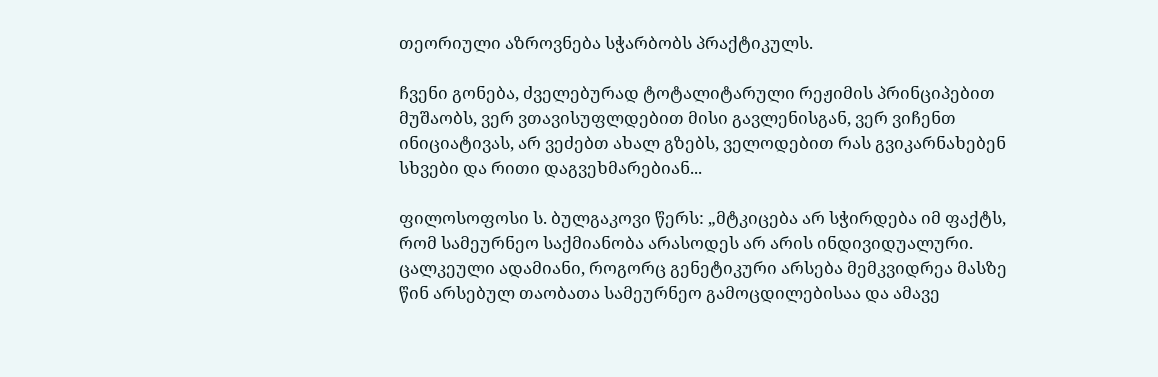თეორიული აზროვნება სჭარბობს პრაქტიკულს.

ჩვენი გონება, ძველებურად ტოტალიტარული რეჟიმის პრინციპებით მუშაობს, ვერ ვთავისუფლდებით მისი გავლენისგან, ვერ ვიჩენთ ინიციატივას, არ ვეძებთ ახალ გზებს, ველოდებით რას გვიკარნახებენ სხვები და რითი დაგვეხმარებიან...

ფილოსოფოსი ს. ბულგაკოვი წერს: „მტკიცება არ სჭირდება იმ ფაქტს, რომ სამეურნეო საქმიანობა არასოდეს არ არის ინდივიდუალური. ცალკეული ადამიანი, როგორც გენეტიკური არსება მემკვიდრეა მასზე წინ არსებულ თაობათა სამეურნეო გამოცდილებისაა და ამავე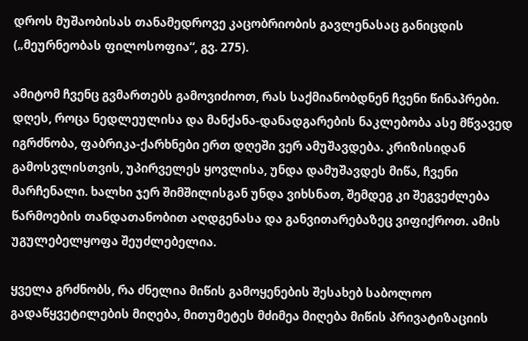დროს მუშაობისას თანამედროვე კაცობრიობის გავლენასაც განიცდის („მეურნეობას ფილოსოფია“, გვ. 275).

ამიტომ ჩვენც გვმართებს გამოვიძიოთ, რას საქმიანობდნენ ჩვენი წინაპრები. დღეს, როცა ნედლეულისა და მანქანა-დანადგარების ნაკლებობა ასე მწვავედ იგრძნობა, ფაბრიკა-ქარხნები ერთ დღეში ვერ ამუშავდება. კრიზისიდან გამოსვლისთვის, უპირველეს ყოვლისა, უნდა დამუშავდეს მიწა, ჩვენი მარჩენალი. ხალხი ჯერ შიმშილისგან უნდა ვიხსნათ, შემდეგ კი შეგვეძლება წარმოების თანდათანობით აღდგენასა და განვითარებაზეც ვიფიქროთ. ამის უგულებელყოფა შეუძლებელია.

ყველა გრძნობს, რა ძნელია მიწის გამოყენების შესახებ საბოლოო გადაწყვეტილების მიღება, მითუმეტეს მძიმეა მიღება მიწის პრივატიზაციის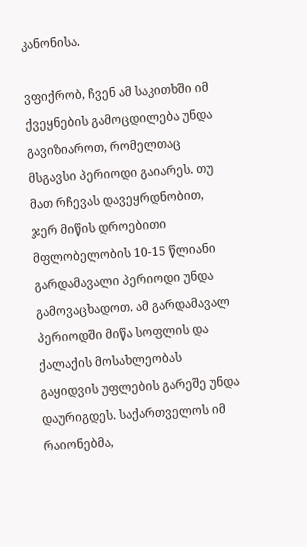კანონისა.

ვფიქრობ, ჩვენ ამ საკითხში იმ ქვეყნების გამოცდილება უნდა გავიზიაროთ, რომელთაც მსგავსი პერიოდი გაიარეს. თუ მათ რჩევას დავეყრდნობით, ჯერ მიწის დროებითი მფლობელობის 10-15 წლიანი გარდამავალი პერიოდი უნდა გამოვაცხადოთ. ამ გარდამავალ პერიოდში მიწა სოფლის და ქალაქის მოსახლეობას გაყიდვის უფლების გარეშე უნდა დაურიგდეს. საქართველოს იმ რაიონებმა,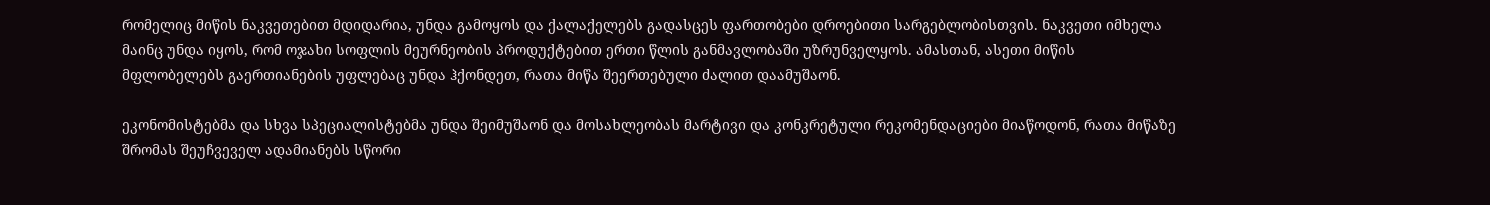რომელიც მიწის ნაკვეთებით მდიდარია, უნდა გამოყოს და ქალაქელებს გადასცეს ფართობები დროებითი სარგებლობისთვის. ნაკვეთი იმხელა მაინც უნდა იყოს, რომ ოჯახი სოფლის მეურნეობის პროდუქტებით ერთი წლის განმავლობაში უზრუნველყოს. ამასთან, ასეთი მიწის მფლობელებს გაერთიანების უფლებაც უნდა ჰქონდეთ, რათა მიწა შეერთებული ძალით დაამუშაონ.

ეკონომისტებმა და სხვა სპეციალისტებმა უნდა შეიმუშაონ და მოსახლეობას მარტივი და კონკრეტული რეკომენდაციები მიაწოდონ, რათა მიწაზე შრომას შეუჩვეველ ადამიანებს სწორი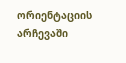ორიენტაციის არჩევაში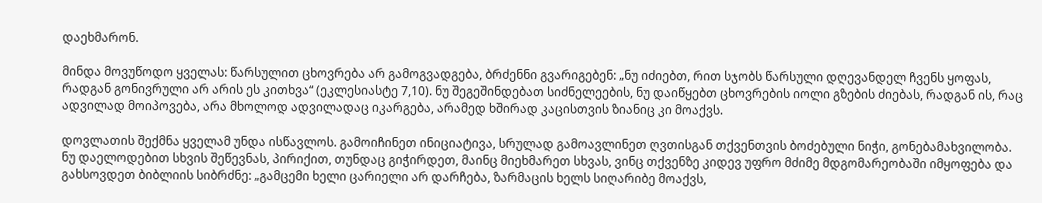დაეხმარონ.

მინდა მოვუწოდო ყველას: წარსულით ცხოვრება არ გამოგვადგება, ბრძენნი გვარიგებენ: „ნუ იძიებთ, რით სჯობს წარსული დღევანდელ ჩვენს ყოფას, რადგან გონივრული არ არის ეს კითხვა“ (ეკლესიასტე 7,10). ნუ შეგეშინდებათ სიძნელეების, ნუ დაიწყებთ ცხოვრების იოლი გზების ძიებას, რადგან ის, რაც ადვილად მოიპოვება, არა მხოლოდ ადვილადაც იკარგება, არამედ ხშირად კაცისთვის ზიანიც კი მოაქვს.

დოვლათის შექმნა ყველამ უნდა ისწავლოს. გამოიჩინეთ ინიციატივა, სრულად გამოავლინეთ ღვთისგან თქვენთვის ბოძებული ნიჭი, გონებამახვილობა. ნუ დაელოდებით სხვის შეწევნას, პირიქით, თუნდაც გიჭირდეთ, მაინც მიეხმარეთ სხვას, ვინც თქვენზე კიდევ უფრო მძიმე მდგომარეობაში იმყოფება და გახსოვდეთ ბიბლიის სიბრძნე: „გამცემი ხელი ცარიელი არ დარჩება, ზარმაცის ხელს სიღარიბე მოაქვს,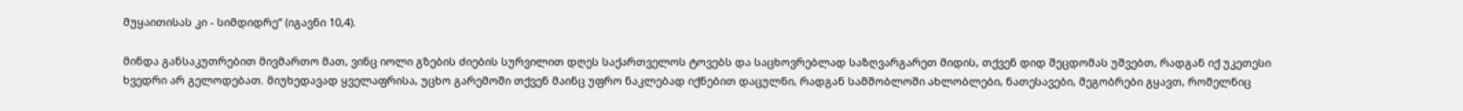მუყაითისას კი - სიმდიდრე“ (იგავნი 10,4).

მინდა განსაკუთრებით მივმართო მათ, ვინც იოლი გზების ძიების სურვილით დღეს საქართველოს ტოვებს და საცხოვრებლად საზღვარგარეთ მიდის, თქვენ დიდ შეცდომას უშვებთ, რადგან იქ უკეთესი ხვედრი არ გელოდებათ. მიუხედავად ყველაფრისა, უცხო გარემოში თქვენ მაინც უფრო ნაკლებად იქნებით დაცულნი, რადგან სამშობლოში ახლობლები, ნათესავები, მეგობრები გყავთ, რომელნიც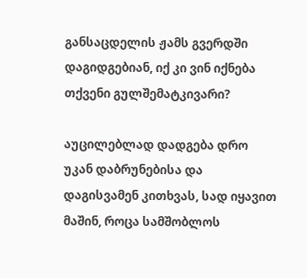განსაცდელის ჟამს გვერდში დაგიდგებიან, იქ კი ვინ იქნება თქვენი გულშემატკივარი?

აუცილებლად დადგება დრო უკან დაბრუნებისა და დაგისვამენ კითხვას, სად იყავით მაშინ, როცა სამშობლოს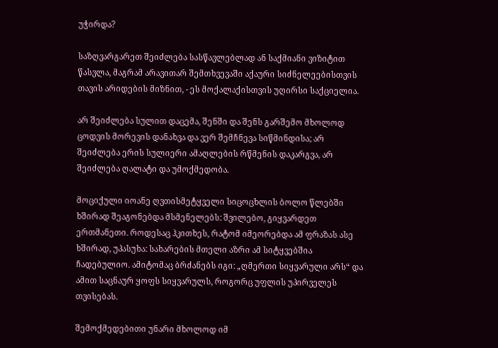უჭირდა?

საზღვარგარეთ შეიძლება სასწავლებლად ან საქმიანი ვიზიტით წასვლა, მაგრამ არავითარ შემთხვევაში აქაური სიძნელეებისთვის თავის არიდების მიზნით, - ეს მოქალაქისთვის უღირსი საქციელია.

არ შეიძლება სულით დაცემა, შენში და შენს გარშემო მხოლოდ ცოდვის მორევის დანახვა და ვერ შემჩნევა სიწმინდისა; არ შეიძლება ერის სულიერი ამაღლების რწმენის დაკარგვა, არ შეიძლება ღალატი და უმოქმედობა.

მოციქული იოანე ღვთისმეტყველი სიცოცხლის ბოლო წლებში ხშირად შეაგონებდა მსმენელებს: შვილებო, გიყვარდეთ ერთმანეთი. როდესაც ჰკითხეს, რატომ იმეორებდა ამ ფრაზას ასე ხშირად, უპასუხა: სახარების მთელი აზრი ამ სიტყვებშია ჩადებულიო. ამიტომაც ბრძანებს იგი: „ღმერთი სიყვარული არს“ და ამით საცნაურ ყოფს სიყვარულს, როგორც უფლის უპირველეს თვისებას.

შემოქმედებითი უნარი მხოლოდ იმ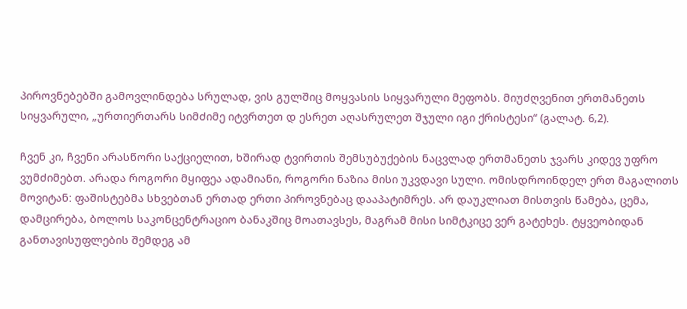პიროვნებებში გამოვლინდება სრულად, ვის გულშიც მოყვასის სიყვარული მეფობს. მიუძღვენით ერთმანეთს სიყვარული, „ურთიერთარს სიმძიმე იტვრთეთ დ ესრეთ აღასრულეთ შჯული იგი ქრისტესი“ (გალატ. 6,2).

ჩვენ კი, ჩვენი არასწორი საქციელით, ხშირად ტვირთის შემსუბუქების ნაცვლად ერთმანეთს ჯვარს კიდევ უფრო ვუმძიმებთ. არადა როგორი მყიფეა ადამიანი, როგორი ნაზია მისი უკვდავი სული. ომისდროინდელ ერთ მაგალითს მოვიტან: ფაშისტებმა სხვებთან ერთად ერთი პიროვნებაც დააპატიმრეს. არ დაუკლიათ მისთვის წამება, ცემა, დამცირება, ბოლოს საკონცენტრაციო ბანაკშიც მოათავსეს, მაგრამ მისი სიმტკიცე ვერ გატეხეს. ტყვეობიდან განთავისუფლების შემდეგ ამ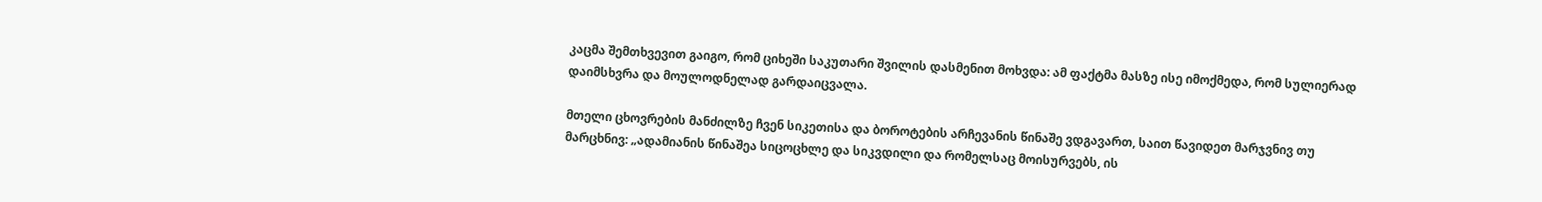კაცმა შემთხვევით გაიგო, რომ ციხეში საკუთარი შვილის დასმენით მოხვდა: ამ ფაქტმა მასზე ისე იმოქმედა, რომ სულიერად დაიმსხვრა და მოულოდნელად გარდაიცვალა.

მთელი ცხოვრების მანძილზე ჩვენ სიკეთისა და ბოროტების არჩევანის წინაშე ვდგავართ, საით წავიდეთ მარჯვნივ თუ მარცხნივ: „ადამიანის წინაშეა სიცოცხლე და სიკვდილი და რომელსაც მოისურვებს, ის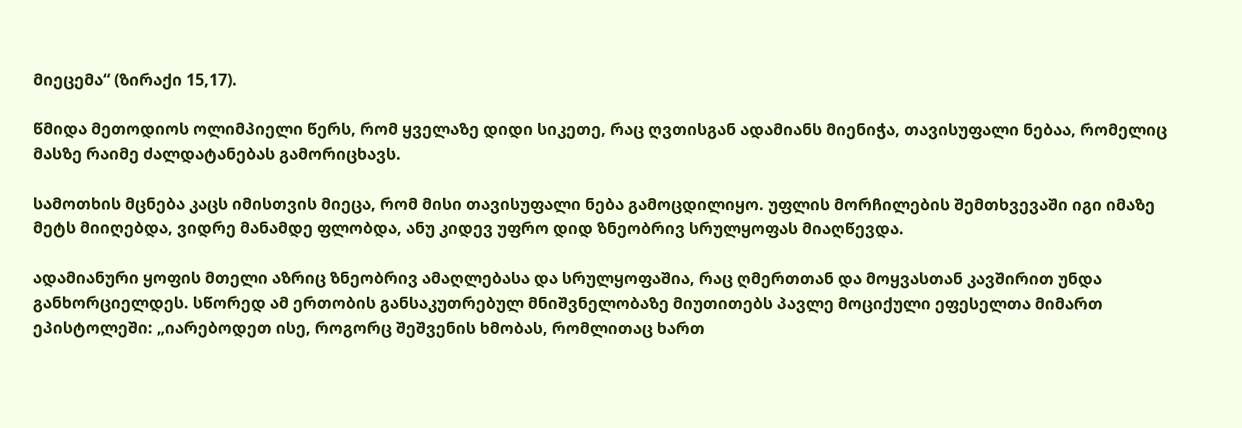მიეცემა“ (ზირაქი 15,17).

წმიდა მეთოდიოს ოლიმპიელი წერს, რომ ყველაზე დიდი სიკეთე, რაც ღვთისგან ადამიანს მიენიჭა, თავისუფალი ნებაა, რომელიც მასზე რაიმე ძალდატანებას გამორიცხავს.

სამოთხის მცნება კაცს იმისთვის მიეცა, რომ მისი თავისუფალი ნება გამოცდილიყო. უფლის მორჩილების შემთხვევაში იგი იმაზე მეტს მიიღებდა, ვიდრე მანამდე ფლობდა, ანუ კიდევ უფრო დიდ ზნეობრივ სრულყოფას მიაღწევდა.

ადამიანური ყოფის მთელი აზრიც ზნეობრივ ამაღლებასა და სრულყოფაშია, რაც ღმერთთან და მოყვასთან კავშირით უნდა განხორციელდეს. სწორედ ამ ერთობის განსაკუთრებულ მნიშვნელობაზე მიუთითებს პავლე მოციქული ეფესელთა მიმართ ეპისტოლეში: „იარებოდეთ ისე, როგორც შეშვენის ხმობას, რომლითაც ხართ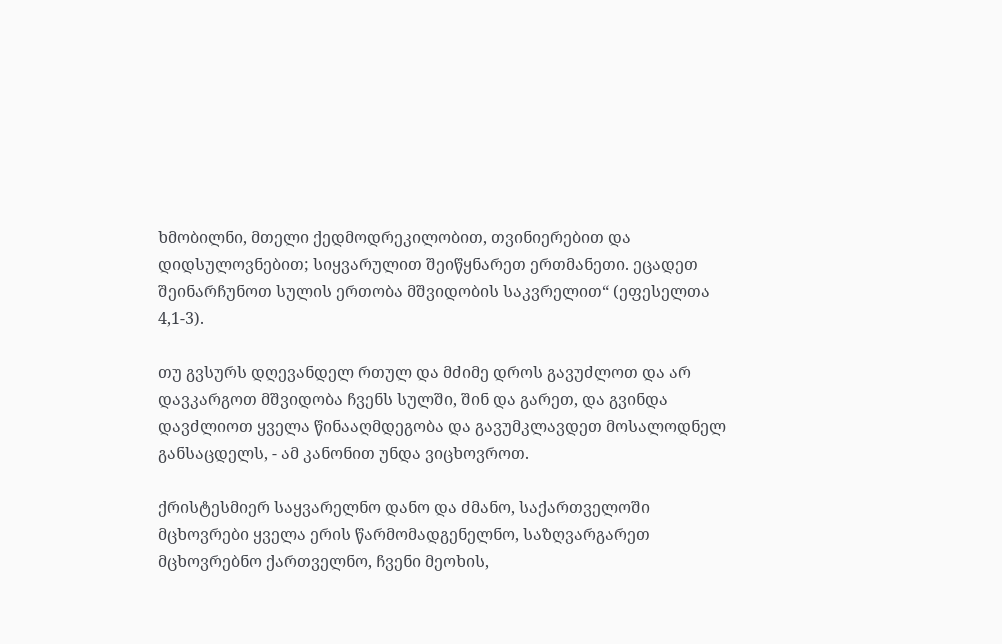ხმობილნი, მთელი ქედმოდრეკილობით, თვინიერებით და დიდსულოვნებით; სიყვარულით შეიწყნარეთ ერთმანეთი. ეცადეთ შეინარჩუნოთ სულის ერთობა მშვიდობის საკვრელით“ (ეფესელთა 4,1-3).

თუ გვსურს დღევანდელ რთულ და მძიმე დროს გავუძლოთ და არ დავკარგოთ მშვიდობა ჩვენს სულში, შინ და გარეთ, და გვინდა დავძლიოთ ყველა წინააღმდეგობა და გავუმკლავდეთ მოსალოდნელ განსაცდელს, - ამ კანონით უნდა ვიცხოვროთ.

ქრისტესმიერ საყვარელნო დანო და ძმანო, საქართველოში მცხოვრები ყველა ერის წარმომადგენელნო, საზღვარგარეთ მცხოვრებნო ქართველნო, ჩვენი მეოხის,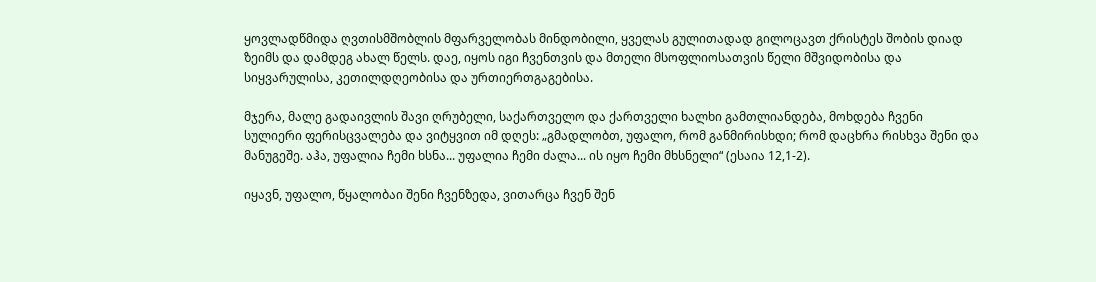ყოვლადწმიდა ღვთისმშობლის მფარველობას მინდობილი, ყველას გულითადად გილოცავთ ქრისტეს შობის დიად ზეიმს და დამდეგ ახალ წელს. დაე, იყოს იგი ჩვენთვის და მთელი მსოფლიოსათვის წელი მშვიდობისა და სიყვარულისა, კეთილდღეობისა და ურთიერთგაგებისა.

მჯერა, მალე გადაივლის შავი ღრუბელი, საქართველო და ქართველი ხალხი გამთლიანდება, მოხდება ჩვენი სულიერი ფერისცვალება და ვიტყვით იმ დღეს: „გმადლობთ, უფალო, რომ განმირისხდი; რომ დაცხრა რისხვა შენი და მანუგეშე. აჰა, უფალია ჩემი ხსნა... უფალია ჩემი ძალა... ის იყო ჩემი მხსნელი“ (ესაია 12,1-2).

იყავნ, უფალო, წყალობაი შენი ჩვენზედა, ვითარცა ჩვენ შენ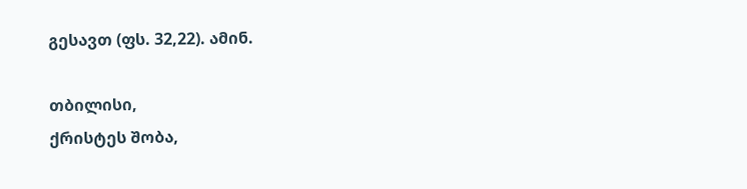გესავთ (ფს. 32,22). ამინ.

თბილისი,
ქრისტეს შობა,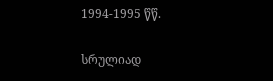1994-1995 წწ.

სრულიად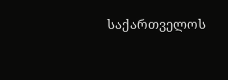საქართველოს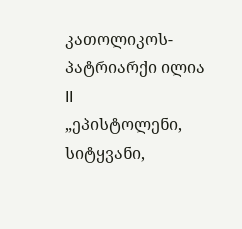კათოლიკოს-პატრიარქი ილია II
„ეპისტოლენი, სიტყვანი,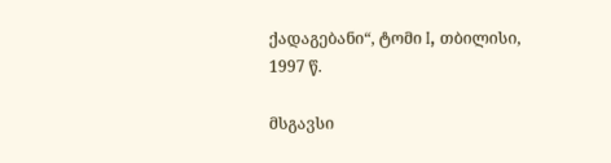ქადაგებანი“, ტომი I, თბილისი, 1997 წ.

მსგავსი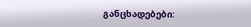განცხადებები: